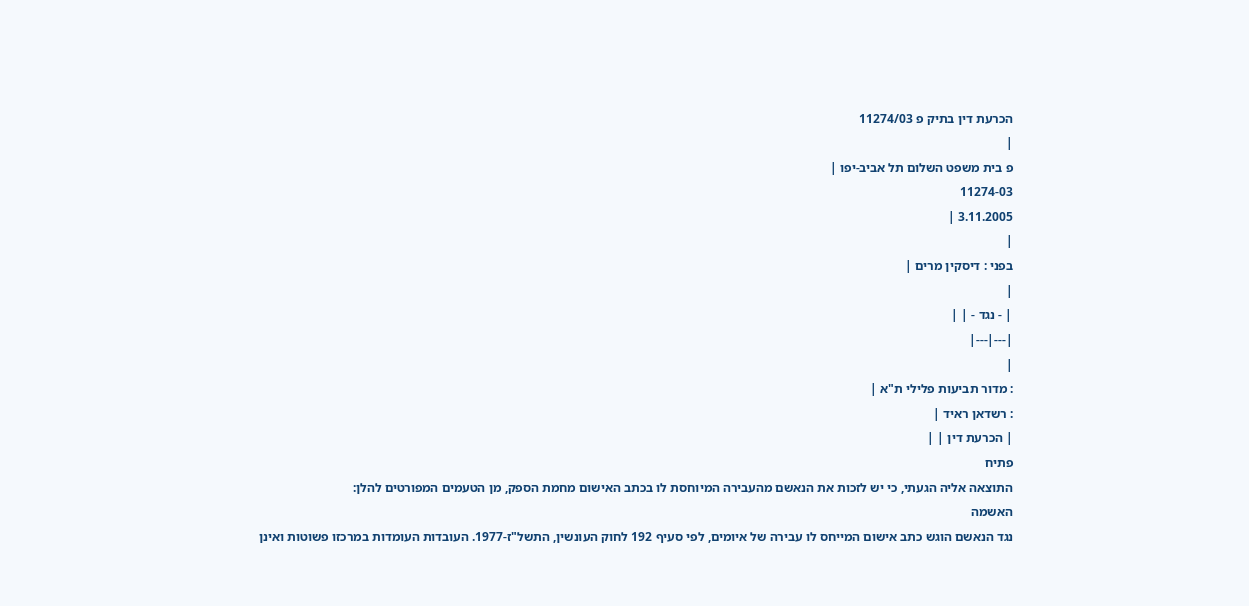הכרעת דין בתיק פ 11274/03
|
פ בית משפט השלום תל אביב-יפו |
11274-03
3.11.2005 |
|
בפני : דיסקין מרים |
|
| - נגד - | |
|---|---|
|
: מדור תביעות פלילי ת"א |
: רשדאן ראיד |
| הכרעת דין | |
פתיח
התוצאה אליה הגעתי, כי יש לזכות את הנאשם מהעבירה המיוחסת לו בכתב האישום מחמת הספק, מן הטעמים המפורטים להלן:
האשמה
נגד הנאשם הוגש כתב אישום המייחס לו עבירה של איומים, לפי סעיף 192 לחוק העונשין, התשל"ז-1977. העובדות העומדות במרכזו פשוטות ואינן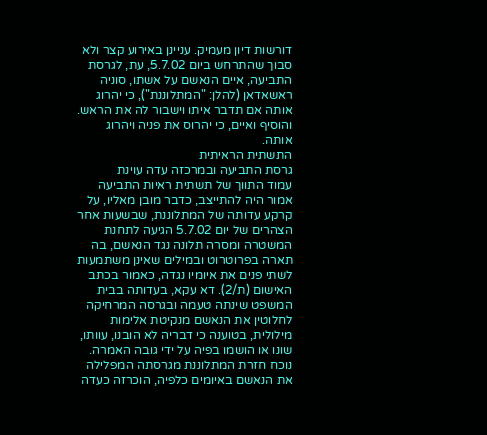דורשות דיון מעמיק. עניינן באירוע קצר ולא סבוך שהתרחש ביום 5.7.02, עת, לגרסת התביעה, איים הנאשם על אשתו, סוניה ראשאדאן (להלן: "המתלוננת"), כי יהרוג אותה אם תדבר איתו וישבור לה את הראש. והוסיף ואיים, כי יהרוס את פניה ויהרוג אותה.
התשתית הראיתית
גרסת התביעה ובמרכזה עדה עוינת
עמוד התווך של תשתית ראיות התביעה אמור היה להתייצב, כדבר מובן מאליו, על קרקע עדותה של המתלוננת, שבשעות אחר הצהרים של יום 5.7.02 הגיעה לתחנת המשטרה ומסרה תלונה נגד הנאשם, בה תארה בפרוטרוט ובמילים שאינן משתמעות לשתי פנים את איומיו נגדה, כאמור בכתב האישום (ת/2). דא עקא, בעדותה בבית המשפט שינתה טעמה ובגרסה המרחיקה לחלוטין את הנאשם מנקיטת אלימות מילולית, בטוענה כי דבריה לא הובנו, עוותו, שונו או הושמו בפיה על ידי גובה האמרה.
נוכח חזרת המתלוננת מגרסתה המפלילה את הנאשם באיומים כלפיה, הוכרזה כעדה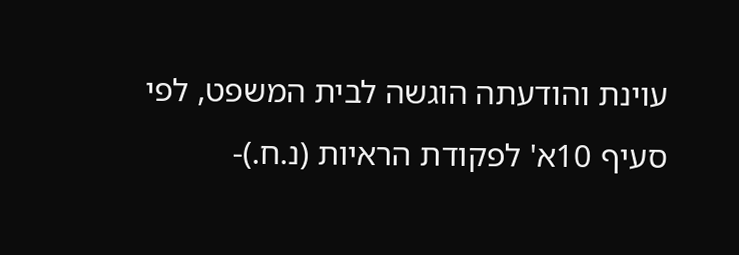עוינת והודעתה הוגשה לבית המשפט, לפי סעיף 10א' לפקודת הראיות (נ.ח.)-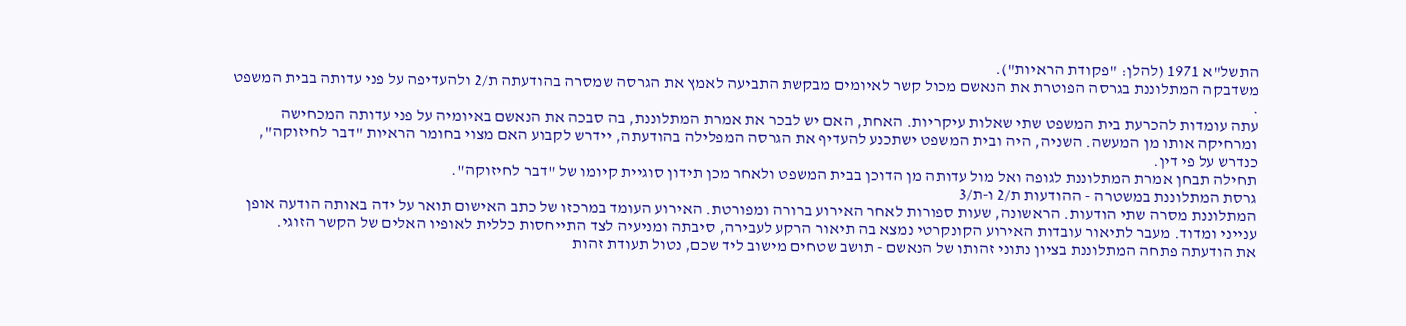התשל"א 1971 (להלן: "פקודת הראיות").
משדבקה המתלוננת בגרסה הפוטרת את הנאשם מכול קשר לאיומים מבקשת התביעה לאמץ את הגרסה שמסרה בהודעתה ת/2 ולהעדיפה על פני עדותה בבית המשפט .
עתה עומדות להכרעת בית המשפט שתי שאלות עיקריות. האחת, האם יש לבכר את אמרת המתלוננת, בה סבכה את הנאשם באיומיה על פני עדותה המכחישה ומרחיקה אותו מן המעשה. השניה, היה ובית המשפט ישתכנע להעדיף את הגרסה המפלילה בהודעתה, יידרש לקבוע האם מצוי בחומר הראיות "דבר לחיזוקה", כנדרש על פי דין.
תחילה תבחן אמרת המתלוננת לגופה ואל מול עדותה מן הדוכן בבית המשפט ולאחר מכן תידון סוגיית קיומו של "דבר לחיזוקה".
גרסת המתלוננת במשטרה - ההודעות ת/2 ו-ת/3
המתלוננת מסרה שתי הודעות. הראשונה, שעות ספורות לאחר האירוע ברורה ומפורטת. האירוע העומד במרכזו של כתב האישום תואר על ידה באותה הודעה אופן ענייני ומדוד. מעבר לתיאור עובדות האירוע הקונקרטי נמצא בה תיאור הרקע לעבירה, סיבתה ומניעיה לצד התייחסות כללית לאופיו האלים של הקשר הזוגי.
את הודעתה פתחה המתלוננת בציון נתוני זהותו של הנאשם - תושב שטחים מישוב ליד שכם, נטול תעודת זהות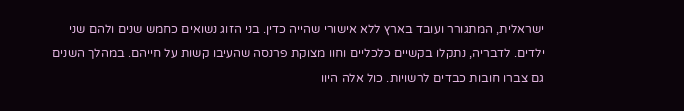ישראלית, המתגורר ועובד בארץ ללא אישורי שהייה כדין. בני הזוג נשואים כחמש שנים ולהם שני ילדים. לדבריה, נתקלו בקשיים כלכליים וחוו מצוקת פרנסה שהעיבו קשות על חייהם. במהלך השנים גם צברו חובות כבדים לרשויות. כול אלה היוו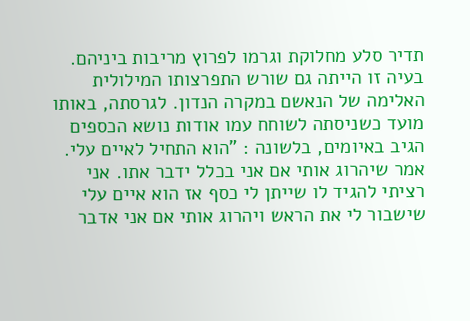תדיר סלע מחלוקת וגרמו לפרוץ מריבות ביניהם. בעיה זו הייתה גם שורש התפרצותו המילולית האלימה של הנאשם במקרה הנדון. לגרסתה, באותו מועד כשניסתה לשוחח עמו אודות נושא הכספים הגיב באיומים, בלשונה : "הוא התחיל לאיים עלי. אמר שיהרוג אותי אם אני בכלל ידבר אתו. אני רציתי להגיד לו שייתן לי כסף אז הוא איים עלי שישבור לי את הראש ויהרוג אותי אם אני אדבר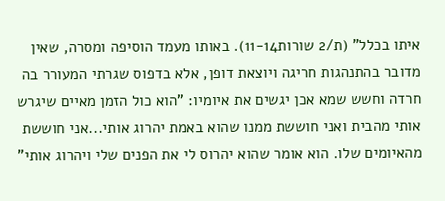איתו בכלל" (ת/2 שורות11-14). באותו מעמד הוסיפה ומסרה, שאין מדובר בהתנהגות חריגה ויוצאת דופן, אלא בדפוס שגרתי המעורר בה חרדה וחשש שמא אכן יגשים את איומיו: "הוא כול הזמן מאיים שיגרש אותי מהבית ואני חוששת ממנו שהוא באמת יהרוג אותי...אני חוששת מהאיומים שלו. הוא אומר שהוא יהרוס לי את הפנים שלי ויהרוג אותי"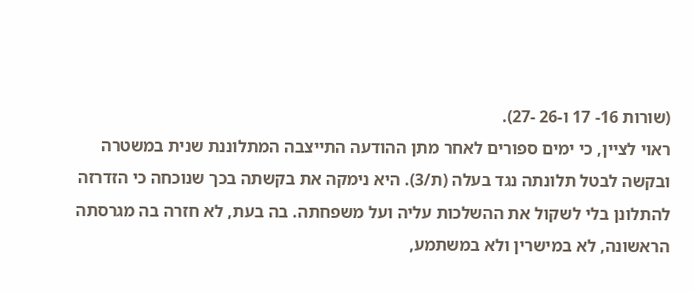(שורות 16- 17 ו-26 -27).
ראוי לציין, כי ימים ספורים לאחר מתן ההודעה התייצבה המתלוננת שנית במשטרה ובקשה לבטל תלונתה נגד בעלה (ת/3). היא נימקה את בקשתה בכך שנוכחה כי הזדרזה להתלונן בלי לשקול את ההשלכות עליה ועל משפחתה. בה בעת, לא חזרה בה מגרסתה הראשונה, לא במישרין ולא במשתמע,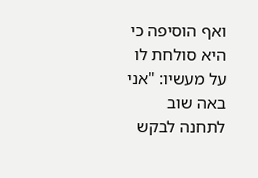ואף הוסיפה כי היא סולחת לו על מעשיו: "אני באה שוב לתחנה לבקש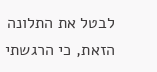לבטל את התלונה הזאת, כי הרגשתי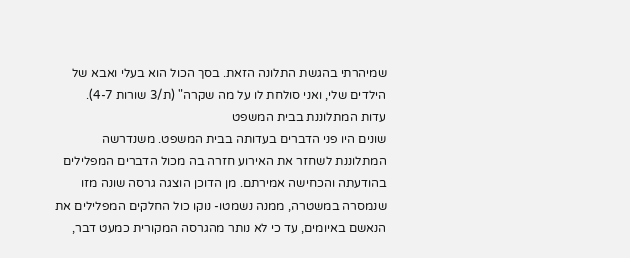שמיהרתי בהגשת התלונה הזאת. בסך הכול הוא בעלי ואבא של הילדים שלי, ואני סולחת לו על מה שקרה" (ת/3 שורות 4-7).
עדות המתלוננת בבית המשפט
שונים היו פני הדברים בעדותה בבית המשפט. משנדרשה המתלוננת לשחזר את האירוע חזרה בה מכול הדברים המפלילים בהודעתה והכחישה אמירתם. מן הדוכן הוצגה גרסה שונה מזו שנמסרה במשטרה, ממנה נשמטו- נוקו כול החלקים המפלילים את הנאשם באיומים, עד כי לא נותר מהגרסה המקורית כמעט דבר,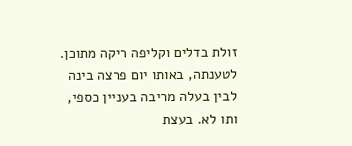זולת בדלים וקליפה ריקה מתוכן. לטענתה, באותו יום פרצה בינה לבין בעלה מריבה בעניין כספי, ותו לא. בעצת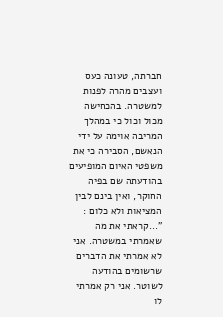חברתה, טעונה כעס ועצבים מהרה לפנות למשטרה. בהכחישה מכול וכול כי במהלך המריבה אוימה על ידי הנאשם, הסבירה כי את משפטי האיום המופיעים בהודעתה שם בפיה החוקר, ואין בינם לבין המציאות ולא כלום : "...קראתי את מה שאמרתי במשטרה. אני לא אמרתי את הדברים שרשומים בהודעה לשוטר. אני רק אמרתי לו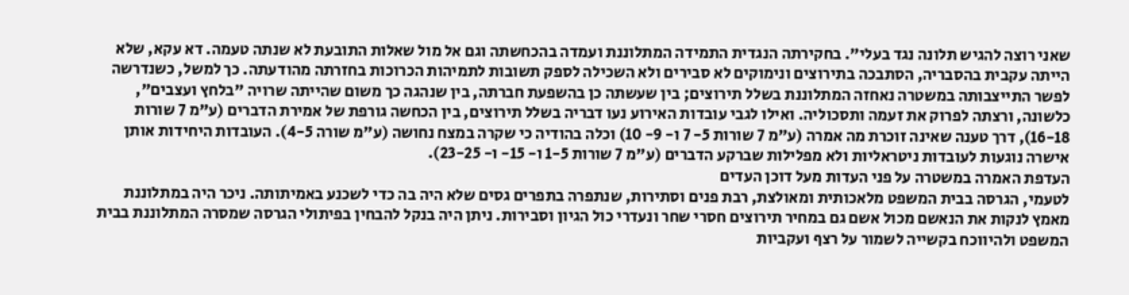שאני רוצה להגיש תלונה נגד בעלי". בחקירתה הנגדית התמידה המתלוננת ועמדה בהכחשתה וגם אל מול שאלות התובעת לא שנתה טעמה. דא עקא, שלא הייתה עקבית בהסבריה, הסתבכה בתירוצים ונימוקים לא סבירים ולא השכילה לספק תשובות לתמיהות הכרוכות בחזרתה מהודעתה. כך למשל, כשנדרשה לפשר התייצבותה במשטרה נאחזה המתלוננת בשלל תירוצים; בין שעשתה כן בהשפעת חברתה, בין שנהגה כך משום שהייתה שרויה "בלחץ ועצבים", כלשונה, ורצתה לפרוק את זעמה ותסכוליה. ואילו לגבי עובדות האירוע נעו דבריה בשלל תירוצים, בין הכחשה גורפת של אמירת הדברים (ע"מ 7 שורות 16-18), דרך טענה שאינה זוכרת מה אמרה (ע"מ 7 שורות 5- 7 ו- 9- 10) וכלה בהודיה כי שקרה במצח נחושה (ע"מ שורה 4-5). העובדות היחידות אותן אישרה נוגעות לעובדות ניטראליות ולא מפלילות שברקע הדברים (ע"מ 7 שורות 1-5 ו- 15- ו- 23-25).
העדפת האמרה במשטרה על פני העדות מעל דוכן העדים
לטעמי, הגרסה בבית המשפט מלאכותית ומאולצת, רבת פנים וסתירות, שנתפרה בתפרים גסים שלא היה בה כדי לשכנע באמיתותה. ניכר היה במתלוננת מאמץ לנקות את הנאשם מכול אשם גם במחיר תירוצים חסרי שחר ונעדרי כול הגיון וסבירות. ניתן היה בנקל להבחין בפיתולי הגרסה שמסרה המתלוננת בבית המשפט ולהיווכח בקשייה לשמור על רצף ועקביות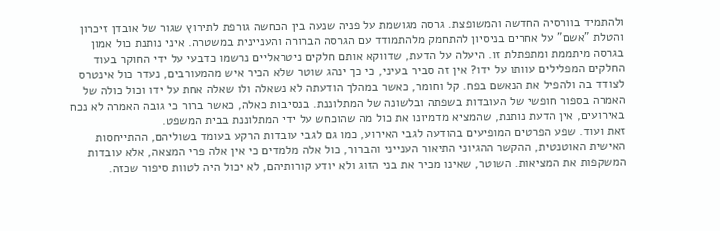ולהתמיד בוורסיה החדשה והמשופצת. גרסה מגושמת על פניה שנעה בין הכחשה גורפת לתירוץ שגור של אובדן זיכרון והטלת "אשם" על אחרים בניסיון להתחמק מלהתמודד עם הגרסה הברורה והעניינית במשטרה. איני נותנת כול אמון בגרסה מיתממת ומתפתלת זו. היעלה על הדעת, שדווקא אותם חלקים ניטראליים נרשמו כדבעי על ידי החוקר בעוד החלקים המפלילים עוותו על ידו? אין זה סביר בעיני, כי כך ינהג שוטר שלא הכיר איש מהמעורבים, נעדר כול אינטרס לצודד בה ולהפיל את הנאשם בפח. קל וחומר, כאשר במהלך הודעתה לא נשאלה ולו שאלה אחת על ידו וכול כולה של האמרה בספור חופשי של העובדות בשפתה ובלשונה של המתלוננת. בנסיבות כאלה, כאשר ברור כי גובה האמרה לא נכח באירועים, אין הדעת נותנת, שהמציא מדמיונו את כול מה שהוכחש על ידי המתלוננת בבית המשפט.
זאת ועוד. שפע הפרטים המופיעים בהודעה לגבי האירוע, כמו גם לגבי עובדות הרקע בעומד בשוליהם, ההתייחסות האישית האוטנטית, ההקשר ההגיוני התיאור הענייני והברור, כול אלה מלמדים כי אין אלה פרי המצאה, אלא עובדות המשקפות את המציאות. השוטר, שאינו מכיר את בני הזוג ולא יודע קורותיהם, לא יכול היה לטוות סיפור שכזה.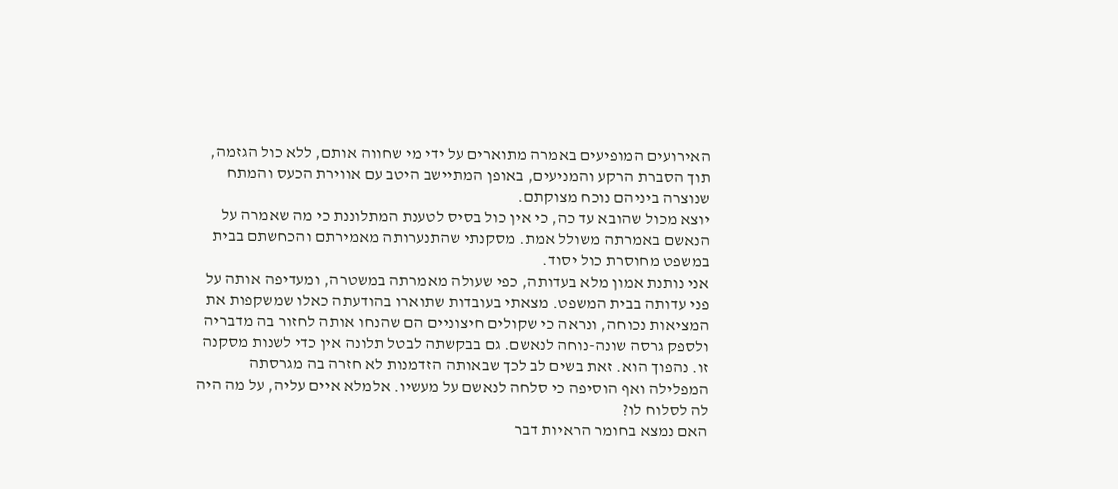האירועים המופיעים באמרה מתוארים על ידי מי שחווה אותם, ללא כול הגזמה, תוך הסברת הרקע והמניעים, באופן המתיישב היטב עם אווירת הכעס והמתח שנוצרה ביניהם נוכח מצוקתם.
יוצא מכול שהובא עד כה, כי אין כול בסיס לטענת המתלוננת כי מה שאמרה על הנאשם באמרתה משולל אמת. מסקנתי שהתנערותה מאמירתם והכחשתם בבית במשפט מחוסרת כול יסוד.
אני נותנת אמון מלא בעדותה, כפי שעולה מאמרתה במשטרה, ומעדיפה אותה על פני עדותה בבית המשפט. מצאתי בעובדות שתוארו בהודעתה כאלו שמשקפות את המציאות נכוחה, ונראה כי שקולים חיצוניים הם שהנחו אותה לחזור בה מדבריה ולספק גרסה שונה-נוחה לנאשם. גם בבקשתה לבטל תלונה אין כדי לשנות מסקנה זו. נהפוך הוא. זאת בשים לב לכך שבאותה הזדמנות לא חזרה בה מגרסתה המפלילה ואף הוסיפה כי סלחה לנאשם על מעשיו. אלמלא איים עליה, על מה היה לה לסלוח לו?
האם נמצא בחומר הראיות דבר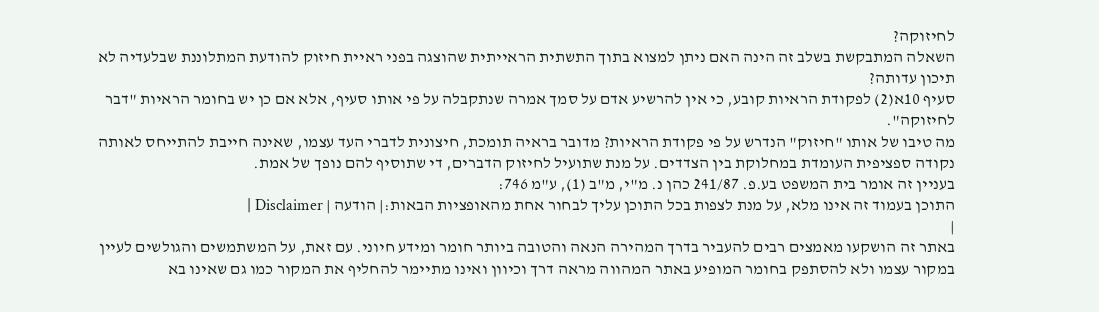לחיזוקה?
השאלה המתבקשת בשלב זה הינה האם ניתן למצוא בתוך התשתית הראייתית שהוצגה בפני ראיית חיזוק להודעת המתלוננת שבלעדיה לא תיכון עדותה?
סעיף 10א(2) לפקודת הראיות קובע, כי אין להרשיע אדם על סמך אמרה שנתקבלה על פי אותו סעיף, אלא אם כן יש בחומר הראיות "דבר לחיזוקה".
מה טיבו של אותו "חיזוק" הנדרש על פי פקודת הראיות? מדובר בראיה תומכת, חיצונית לדברי העד עצמו, שאינה חייבת להתייחס לאותה נקודה ספציפית העומדת במחלוקת בין הצדדים. על מנת שתועיל לחיזוק הדברים, די שתוסיף להם נופך של אמת.
בעניין זה אומר בית המשפט בע.פ. 241/87 כהן נ. מ"י, מ"ב (1), ע"מ 746:
התוכן בעמוד זה אינו מלא, על מנת לצפות בכל התוכן עליך לבחור אחת מהאופציות הבאות:| הודעה | Disclaimer |
|
באתר זה הושקעו מאמצים רבים להעביר בדרך המהירה הנאה והטובה ביותר חומר ומידע חיוני. עם זאת, על המשתמשים והגולשים לעיין במקור עצמו ולא להסתפק בחומר המופיע באתר המהווה מראה דרך וכיוון ואינו מתיימר להחליף את המקור כמו גם שאינו בא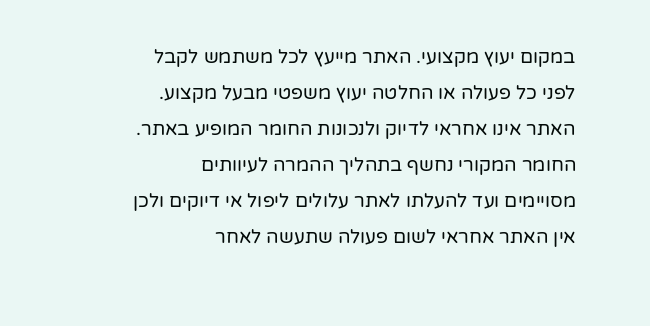במקום יעוץ מקצועי. האתר מייעץ לכל משתמש לקבל לפני כל פעולה או החלטה יעוץ משפטי מבעל מקצוע. האתר אינו אחראי לדיוק ולנכונות החומר המופיע באתר. החומר המקורי נחשף בתהליך ההמרה לעיוותים מסויימים ועד להעלתו לאתר עלולים ליפול אי דיוקים ולכן אין האתר אחראי לשום פעולה שתעשה לאחר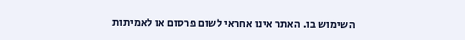השימוש בו. האתר אינו אחראי לשום פרסום או לאמיתות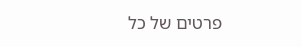פרטים של כל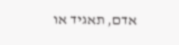אדם, תאגיד או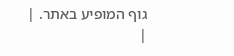גוף המופיע באתר. |
|